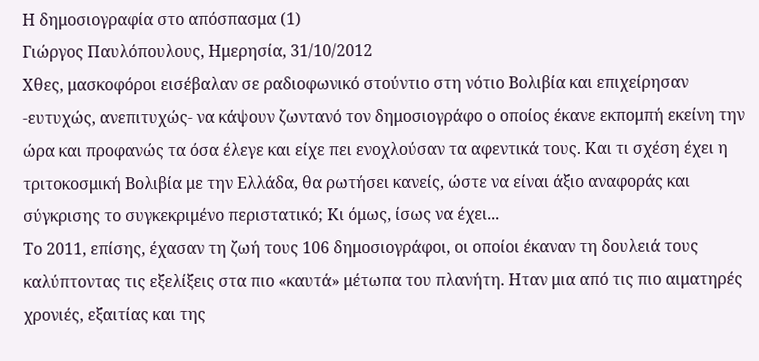Η δημοσιογραφία στο απόσπασμα (1)
Γιώργος Παυλόπουλους, Ημερησία, 31/10/2012
Χθες, μασκοφόροι εισέβαλαν σε ραδιοφωνικό στούντιο στη νότιο Βολιβία και επιχείρησαν -ευτυχώς, ανεπιτυχώς- να κάψουν ζωντανό τον δημοσιογράφο ο οποίος έκανε εκπομπή εκείνη την ώρα και προφανώς τα όσα έλεγε και είχε πει ενοχλούσαν τα αφεντικά τους. Και τι σχέση έχει η τριτοκοσμική Βολιβία με την Ελλάδα, θα ρωτήσει κανείς, ώστε να είναι άξιο αναφοράς και σύγκρισης το συγκεκριμένο περιστατικό; Κι όμως, ίσως να έχει...
Το 2011, επίσης, έχασαν τη ζωή τους 106 δημοσιογράφοι, οι οποίοι έκαναν τη δουλειά τους καλύπτοντας τις εξελίξεις στα πιο «καυτά» μέτωπα του πλανήτη. Ηταν μια από τις πιο αιματηρές χρονιές, εξαιτίας και της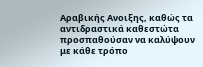Αραβικής Ανοιξης, καθώς τα αντιδραστικά καθεστώτα προσπαθούσαν να καλύψουν με κάθε τρόπο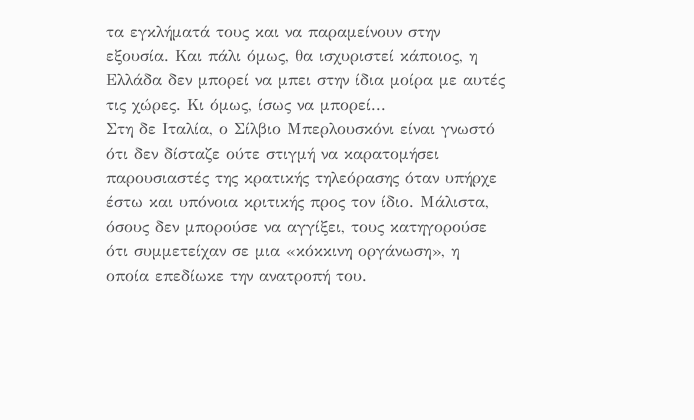τα εγκλήματά τους και να παραμείνουν στην εξουσία. Και πάλι όμως, θα ισχυριστεί κάποιος, η Ελλάδα δεν μπορεί να μπει στην ίδια μοίρα με αυτές τις χώρες. Κι όμως, ίσως να μπορεί...
Στη δε Ιταλία, ο Σίλβιο Μπερλουσκόνι είναι γνωστό ότι δεν δίσταζε ούτε στιγμή να καρατομήσει παρουσιαστές της κρατικής τηλεόρασης όταν υπήρχε έστω και υπόνοια κριτικής προς τον ίδιο. Μάλιστα, όσους δεν μπορούσε να αγγίξει, τους κατηγορούσε ότι συμμετείχαν σε μια «κόκκινη οργάνωση», η οποία επεδίωκε την ανατροπή του.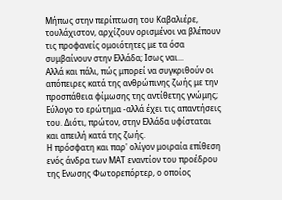Μήπως στην περίπτωση του Καβαλιέρε, τουλάχιστον, αρχίζουν ορισμένοι να βλέπουν τις προφανείς ομοιότητες με τα όσα συμβαίνουν στην Ελλάδα; Ισως ναι...
Αλλά και πάλι, πώς μπορεί να συγκριθούν οι απόπειρες κατά της ανθρώπινης ζωής με την προσπάθεια φίμωσης της αντίθετης γνώμης; Εύλογο το ερώτημα -αλλά έχει τις απαντήσεις του. Διότι, πρώτον, στην Ελλάδα υφίσταται και απειλή κατά της ζωής.
Η πρόσφατη και παρ' ολίγον μοιραία επίθεση ενός άνδρα των ΜΑΤ εναντίον του προέδρου της Ενωσης Φωτορεπόρτερ, ο οποίος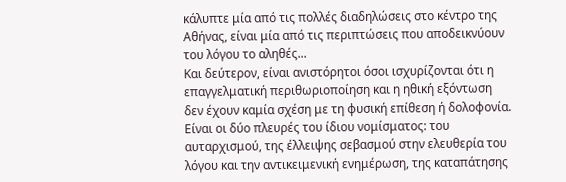κάλυπτε μία από τις πολλές διαδηλώσεις στο κέντρο της Αθήνας, είναι μία από τις περιπτώσεις που αποδεικνύουν του λόγου το αληθές...
Και δεύτερον, είναι ανιστόρητοι όσοι ισχυρίζονται ότι η επαγγελματική περιθωριοποίηση και η ηθική εξόντωση δεν έχουν καμία σχέση με τη φυσική επίθεση ή δολοφονία. Είναι οι δύο πλευρές του ίδιου νομίσματος: του αυταρχισμού, της έλλειψης σεβασμού στην ελευθερία του λόγου και την αντικειμενική ενημέρωση, της καταπάτησης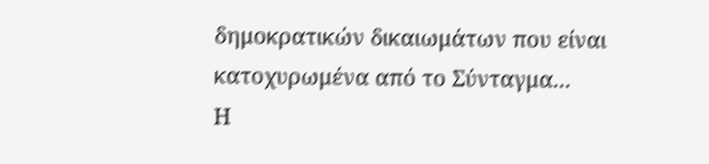δημοκρατικών δικαιωμάτων που είναι κατοχυρωμένα από το Σύνταγμα...
Η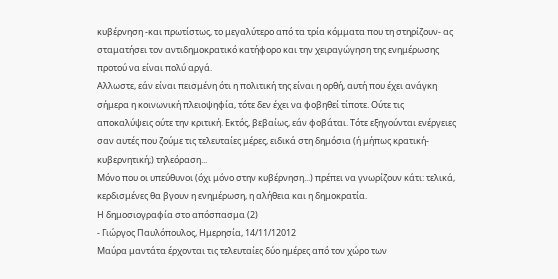κυβέρνηση -και πρωτίστως, το μεγαλύτερο από τα τρία κόμματα που τη στηρίζουν- ας σταματήσει τον αντιδημοκρατικό κατήφορο και την χειραγώγηση της ενημέρωσης προτού να είναι πολύ αργά.
Αλλωστε, εάν είναι πεισμένη ότι η πολιτική της είναι η ορθή, αυτή που έχει ανάγκη σήμερα η κοινωνική πλειοψηφία, τότε δεν έχει να φοβηθεί τίποτε. Ούτε τις αποκαλύψεις ούτε την κριτική. Εκτός, βεβαίως, εάν φοβάται. Τότε εξηγούνται ενέργειες σαν αυτές που ζούμε τις τελευταίες μέρες, ειδικά στη δημόσια (ή μήπως κρατική-κυβερνητική;) τηλεόραση...
Μόνο που οι υπεύθυνοι (όχι μόνο στην κυβέρνηση...) πρέπει να γνωρίζουν κάτι: τελικά, κερδισμένες θα βγουν η ενημέρωση, η αλήθεια και η δημοκρατία.
Η δημοσιογραφία στο απόσπασμα (2)
- Γιώργος Παυλόπουλος, Ημερησία, 14/11/12012
Μαύρα μαντάτα έρχονται τις τελευταίες δύο ημέρες από τον χώρο των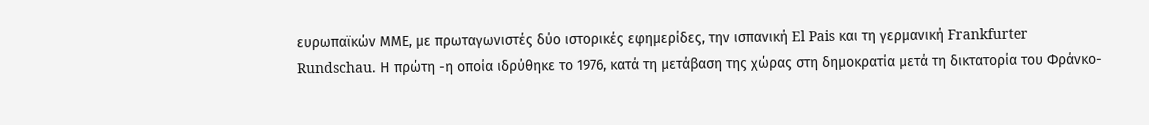ευρωπαϊκών ΜΜΕ, με πρωταγωνιστές δύο ιστορικές εφημερίδες, την ισπανική El Pais και τη γερμανική Frankfurter Rundschau. Η πρώτη -η οποία ιδρύθηκε το 1976, κατά τη μετάβαση της χώρας στη δημοκρατία μετά τη δικτατορία του Φράνκο-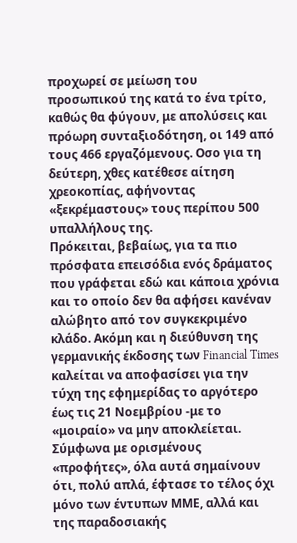προχωρεί σε μείωση του προσωπικού της κατά το ένα τρίτο, καθώς θα φύγουν, με απολύσεις και πρόωρη συνταξιοδότηση, οι 149 από τους 466 εργαζόμενους. Οσο για τη δεύτερη, χθες κατέθεσε αίτηση χρεοκοπίας, αφήνοντας «ξεκρέμαστους» τους περίπου 500 υπαλλήλους της.
Πρόκειται, βεβαίως, για τα πιο πρόσφατα επεισόδια ενός δράματος που γράφεται εδώ και κάποια χρόνια και το οποίο δεν θα αφήσει κανέναν αλώβητο από τον συγκεκριμένο κλάδο. Ακόμη και η διεύθυνση της γερμανικής έκδοσης των Financial Times καλείται να αποφασίσει για την τύχη της εφημερίδας το αργότερο έως τις 21 Νοεμβρίου -με το «μοιραίο» να μην αποκλείεται.
Σύμφωνα με ορισμένους «προφήτες», όλα αυτά σημαίνουν ότι, πολύ απλά, έφτασε το τέλος όχι μόνο των έντυπων ΜΜΕ, αλλά και της παραδοσιακής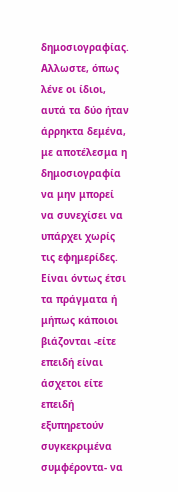δημοσιογραφίας. Αλλωστε, όπως λένε οι ίδιοι, αυτά τα δύο ήταν άρρηκτα δεμένα, με αποτέλεσμα η δημοσιογραφία να μην μπορεί να συνεχίσει να υπάρχει χωρίς τις εφημερίδες. Είναι όντως έτσι τα πράγματα ή μήπως κάποιοι βιάζονται -είτε επειδή είναι άσχετοι είτε επειδή εξυπηρετούν συγκεκριμένα συμφέροντα- να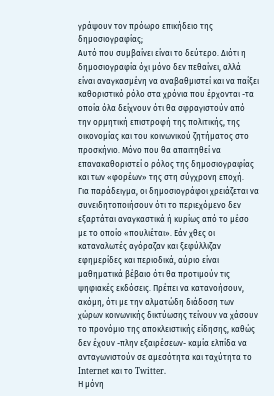γράψουν τον πρόωρο επικήδειο της δημοσιογραφίας;
Αυτό που συμβαίνει είναι το δεύτερο. Διότι η δημοσιογραφία όχι μόνο δεν πεθαίνει, αλλά είναι αναγκασμένη να αναβαθμιστεί και να παίξει καθοριστικό ρόλο στα χρόνια που έρχονται -τα οποία όλα δείχνουν ότι θα σφραγιστούν από την ορμητική επιστροφή της πολιτικής, της οικονομίας και του κοινωνικού ζητήματος στο προσκήνιο. Μόνο που θα απαιτηθεί να επανακαθοριστεί ο ρόλος της δημοσιογραφίας και των «φορέων» της στη σύγχρονη εποχή.
Για παράδειγμα, οι δημοσιογράφοι χρειάζεται να συνειδητοποιήσουν ότι το περιεχόμενο δεν εξαρτάται αναγκαστικά ή κυρίως από το μέσο με το οποίο «πουλιέται». Εάν χθες οι καταναλωτές αγόραζαν και ξεφύλλιζαν εφημερίδες και περιοδικά, αύριο είναι μαθηματικά βέβαιο ότι θα προτιμούν τις ψηφιακές εκδόσεις. Πρέπει να κατανοήσουν, ακόμη, ότι με την αλματώδη διάδοση των χώρων κοινωνικής δικτύωσης τείνουν να χάσουν το προνόμιο της αποκλειστικής είδησης, καθώς δεν έχουν -πλην εξαιρέσεων- καμία ελπίδα να ανταγωνιστούν σε αμεσότητα και ταχύτητα το Internet και το Twitter.
Η μόνη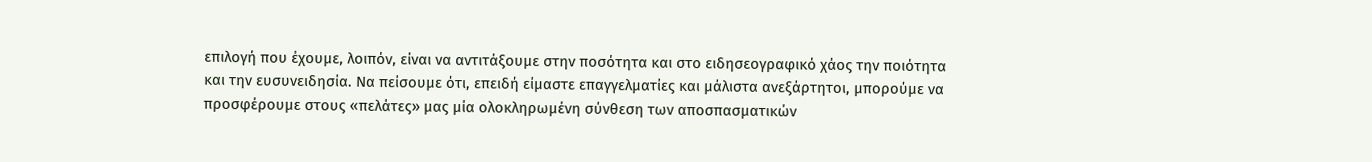επιλογή που έχουμε, λοιπόν, είναι να αντιτάξουμε στην ποσότητα και στο ειδησεογραφικό χάος την ποιότητα και την ευσυνειδησία. Να πείσουμε ότι, επειδή είμαστε επαγγελματίες και μάλιστα ανεξάρτητοι, μπορούμε να προσφέρουμε στους «πελάτες» μας μία ολοκληρωμένη σύνθεση των αποσπασματικών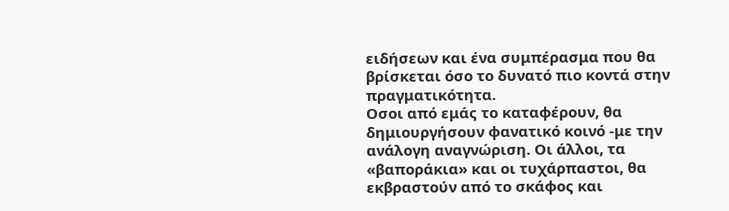ειδήσεων και ένα συμπέρασμα που θα βρίσκεται όσο το δυνατό πιο κοντά στην πραγματικότητα.
Οσοι από εμάς το καταφέρουν, θα δημιουργήσουν φανατικό κοινό -με την ανάλογη αναγνώριση. Οι άλλοι, τα «βαποράκια» και οι τυχάρπαστοι, θα εκβραστούν από το σκάφος και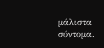μάλιστα σύντομα.